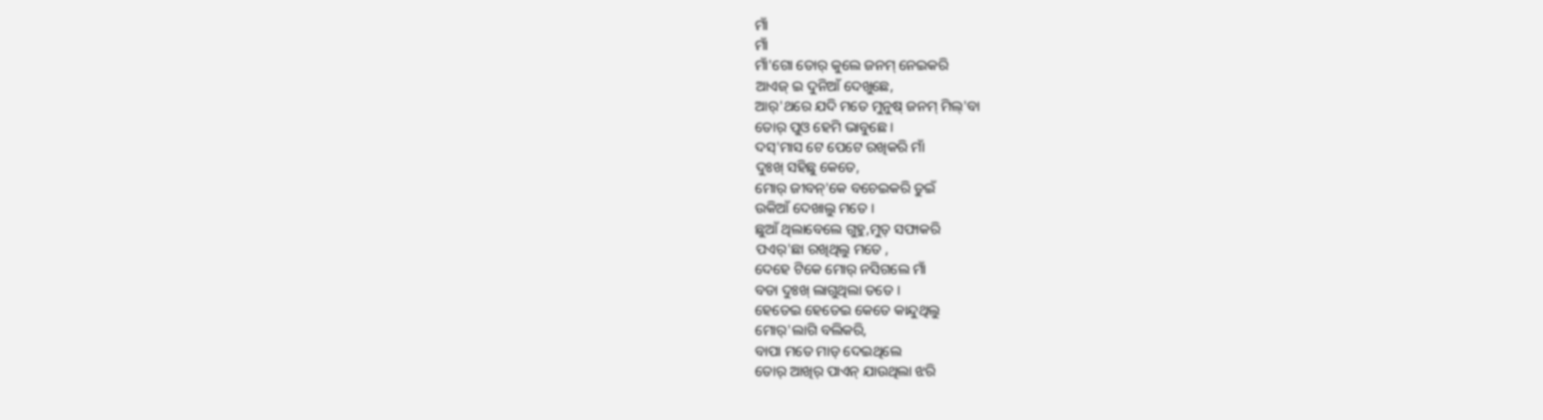ମାଁ
ମାଁ
ମାଁ'ଗୋ ତୋର୍ କୁଲେ ଜନମ୍ ନେଇକରି
ଆଏଜ୍ ଇ ଦୁନିଆଁ ଦେଖୁଛେ,
ଆର୍'ଥରେ ଯଦି ମତେ ମୁନୁଷ୍ ଜନମ୍ ମିଲ୍'ବା
ତୋର୍ ପୁଓ ହେମି ଭାବୁଛେ ।
ଦସ୍'ମାସ ଟେ ପେଟେ ରଖିକରି ମାଁ
ଦୁଃଖ୍ ସହିଛୁ କେତେ,
ମୋର୍ ଜୀବନ୍'କେ ବଚେଇକରି ତୁଇଁ
ଉକିଆଁ ଦେଖାଲୁ ମତେ ।
ଛୁଆଁ ଥିଲାବେଲେ ଗୁହୁ,ମୁତ୍ ସଫାକରି
ପଏର୍'ଛା ରଖିଥିଲୁ ମତେ ,
ଦେହେ ଟିକେ ମୋର୍ ନସିଗଲେ ମାଁ
ବଡା ଦୁଃଖ୍ ଲାଗୁଥିଲା ତତେ ।
ହେତେଇ ହେତେଇ କେତେ କାନ୍ଦୁଥିଲୁ
ମୋର୍'ଲାଗି ବଲିକରି,
ବାପା ମତେ ମାଡ୍ ଦେଇଥିଲେ
ତୋର୍ ଆଖିର୍ ପାଏନ୍ ଯାଉଥିଲା ଝରି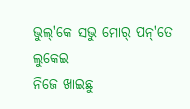ଭୁଲ୍'କେ ସଭୁ ମୋର୍ ପନ୍'ତେ ଲୁକେଇ
ନିଜେ ଖାଇଛୁ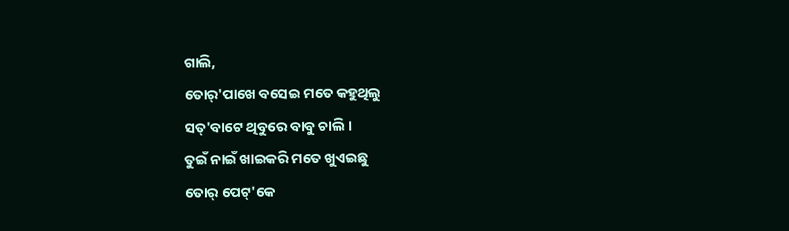ଗାଲି,
ତୋର୍'ପାଖେ ବସେଇ ମତେ କହୁଥିଲୁ
ସତ୍'ବାଟେ ଥିବୁରେ ବାବୁ ଚାଲି ।
ତୁଇଁ ନାଇଁ ଖାଇକରି ମତେ ଖୁଏଇଛୁ
ତୋର୍ ପେଟ୍'କେ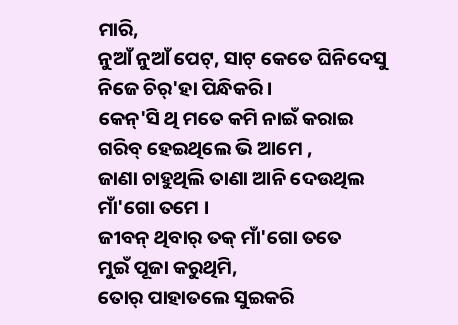ମାରି,
ନୁଆଁ ନୁଆଁ ପେଟ୍, ସାଟ୍ କେତେ ଘିନିଦେସୁ
ନିଜେ ଚିର୍'ହା ପିନ୍ଧିକରି ।
କେନ୍'ସି ଥି ମତେ କମି ନାଇଁ କରାଇ
ଗରିବ୍ ହେଇଥିଲେ ଭି ଆମେ ,
ଜାଣା ଚାହୁଥିଲି ତାଣା ଆନି ଦେଉଥିଲ
ମାଁ'ଗୋ ତମେ ।
ଜୀବନ୍ ଥିବାର୍ ତକ୍ ମାଁ'ଗୋ ତତେ
ମୁଇଁ ପୂଜା କରୁଥିମି,
ତୋର୍ ପାହାତଲେ ସୁଇକରି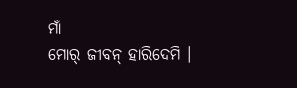ମାଁ
ମୋର୍ ଜୀବନ୍ ହାରିଦେମି ।